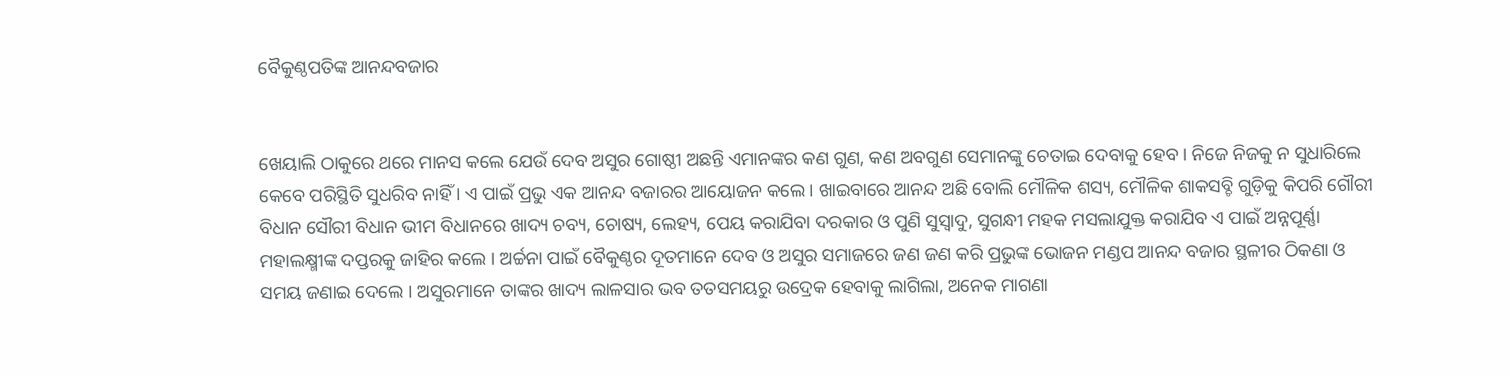ବୈକୁଣ୍ଠପତିଙ୍କ ଆନନ୍ଦବଜାର


ଖେୟାଲି ଠାକୁରେ ଥରେ ମାନସ କଲେ ଯେଉଁ ଦେବ ଅସୁର ଗୋଷ୍ଠୀ ଅଛନ୍ତି ଏମାନଙ୍କର କଣ ଗୁଣ, କଣ ଅବଗୁଣ ସେମାନଙ୍କୁ ଚେତାଇ ଦେବାକୁ ହେବ । ନିଜେ ନିଜକୁ ନ ସୁଧାରିଲେ କେବେ ପରିସ୍ଥିତି ସୁଧରିବ ନାହିଁ । ଏ ପାଇଁ ପ୍ରଭୁ ଏକ ଆନନ୍ଦ ବଜାରର ଆୟୋଜନ କଲେ । ଖାଇବାରେ ଆନନ୍ଦ ଅଛି ବୋଲି ମୌଳିକ ଶସ୍ୟ, ମୌଳିକ ଶାକସବ୍ଚି ଗୁଡ଼ିକୁ କିପରି ଗୌରୀ ବିଧାନ ସୌରୀ ବିଧାନ ଭୀମ ବିଧାନରେ ଖାଦ୍ୟ ଚବ୍ୟ, ଚୋଷ୍ୟ, ଲେହ୍ୟ, ପେୟ କରାଯିବା ଦରକାର ଓ ପୁଣି ସୁସ୍ୱାଦୁ, ସୁଗନ୍ଧୀ ମହକ ମସଲାଯୁକ୍ତ କରାଯିବ ଏ ପାଇଁ ଅନ୍ନପୂର୍ଣ୍ଣା ମହାଲକ୍ଷ୍ମୀଙ୍କ ଦପ୍ତରକୁ ଜାହିର କଲେ । ଅର୍ଚ୍ଚନା ପାଇଁ ବୈକୁଣ୍ଠର ଦୂତମାନେ ଦେବ ଓ ଅସୁର ସମାଜରେ ଜଣ ଜଣ କରି ପ୍ରଭୁଙ୍କ ଭୋଜନ ମଣ୍ଡପ ଆନନ୍ଦ ବଜାର ସ୍ଥଳୀର ଠିକଣା ଓ ସମୟ ଜଣାଇ ଦେଲେ । ଅସୁରମାନେ ତାଙ୍କର ଖାଦ୍ୟ ଲାଳସାର ଭବ ତତସମୟରୁ ଉଦ୍ରେକ ହେବାକୁ ଲାଗିଲା, ଅନେକ ମାଗଣା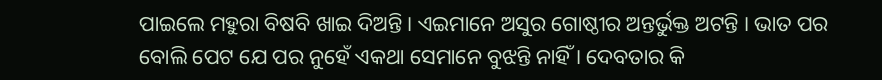ପାଇଲେ ମହୁରା ବିଷବି ଖାଇ ଦିଅନ୍ତି । ଏଇମାନେ ଅସୁର ଗୋଷ୍ଠୀର ଅନ୍ତର୍ଭୁକ୍ତ ଅଟନ୍ତି । ଭାତ ପର ବୋଲି ପେଟ ଯେ ପର ନୁହେଁ ଏକଥା ସେମାନେ ବୁଝନ୍ତି ନାହିଁ । ଦେବତାର କି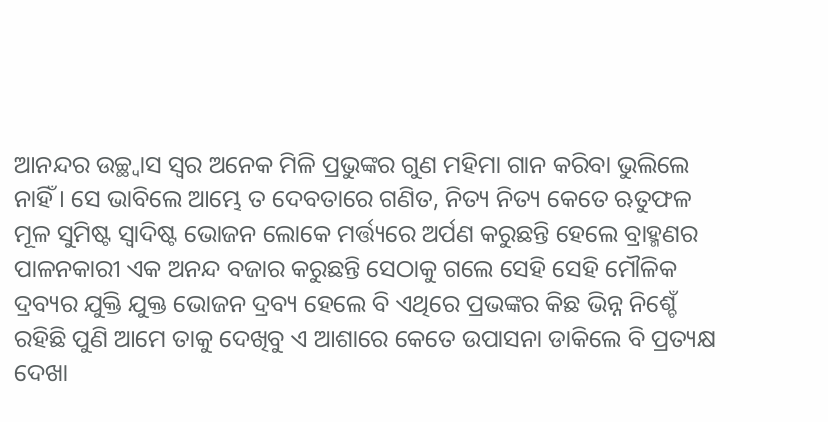ଆନନ୍ଦର ଉଚ୍ଛ୍ୱାସ ସ୍ୱର ଅନେକ ମିଳି ପ୍ରଭୁଙ୍କର ଗୁଣ ମହିମା ଗାନ କରିବା ଭୁଲିଲେ ନାହିଁ । ସେ ଭାବିଲେ ଆମ୍ଭେ ତ ଦେବତାରେ ଗଣିତ, ନିତ୍ୟ ନିତ୍ୟ କେତେ ଋତୁଫଳ ମୂଳ ସୁମିଷ୍ଟ ସ୍ୱାଦିଷ୍ଟ ଭୋଜନ ଲୋକେ ମର୍ତ୍ତ୍ୟରେ ଅର୍ପଣ କରୁଛନ୍ତି ହେଲେ ବ୍ରାହ୍ମଣର ପାଳନକାରୀ ଏକ ଅନନ୍ଦ ବଜାର କରୁଛନ୍ତି ସେଠାକୁ ଗଲେ ସେହି ସେହି ମୌଳିକ ଦ୍ରବ୍ୟର ଯୁକ୍ତି ଯୁକ୍ତ ଭୋଜନ ଦ୍ରବ୍ୟ ହେଲେ ବି ଏଥିରେ ପ୍ରଭଙ୍କର କିଛ ଭିନ୍ନ ନିଶ୍ଚେଁ ରହିଛି ପୁଣି ଆମେ ତାକୁ ଦେଖିବୁ ଏ ଆଶାରେ କେତେ ଉପାସନା ଡାକିଲେ ବି ପ୍ରତ୍ୟକ୍ଷ ଦେଖା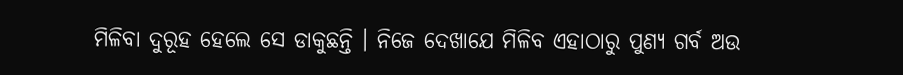ମିଳିବା ଦୁରୂହ ହେଲେ ସେ ଡାକୁଛନ୍ତି । ନିଜେ ଦେଖାଯେ ମିଳିବ ଏହାଠାରୁ ପୁଣ୍ୟ ଗର୍ବ ଅଉ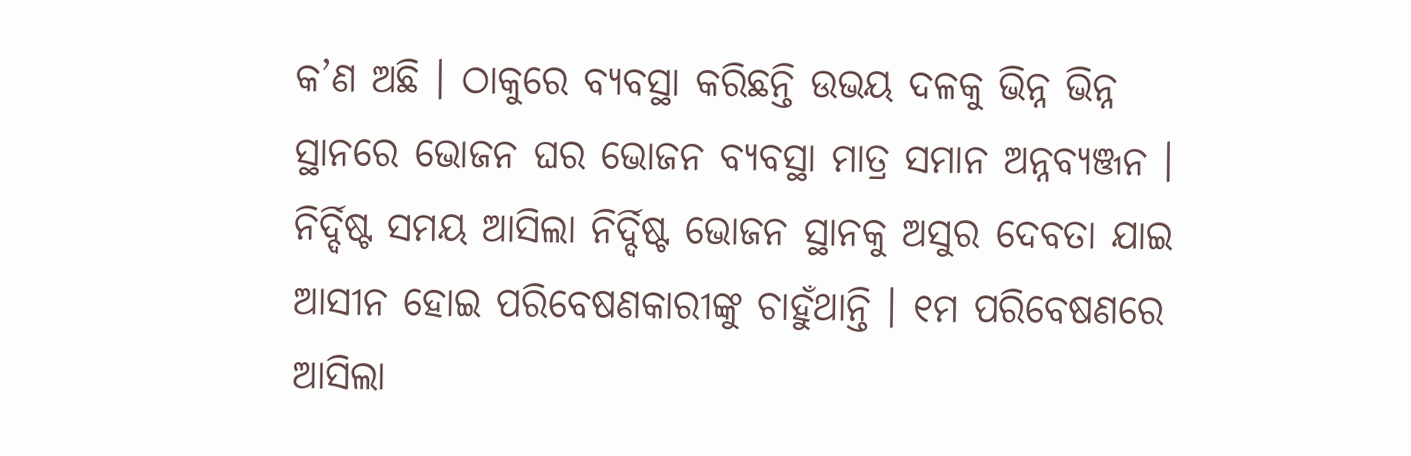କ’ଣ ଅଛି । ଠାକୁରେ ବ୍ୟବସ୍ଥା କରିଛନ୍ତି ଉଭୟ ଦଳକୁ ଭିନ୍ନ ଭିନ୍ନ ସ୍ଥାନରେ ଭୋଜନ ଘର ଭୋଜନ ବ୍ୟବସ୍ଥା ମାତ୍ର ସମାନ ଅନ୍ନବ୍ୟଞ୍ଜନ । ନିର୍ଦ୍ଦିଷ୍ଟ ସମୟ ଆସିଲା ନିର୍ଦ୍ଦିଷ୍ଟ ଭୋଜନ ସ୍ଥାନକୁ ଅସୁର ଦେବତା ଯାଇ ଆସୀନ ହୋଇ ପରିବେଷଣକାରୀଙ୍କୁ ଚାହୁଁଥାନ୍ତି । ୧ମ ପରିବେଷଣରେ ଆସିଲା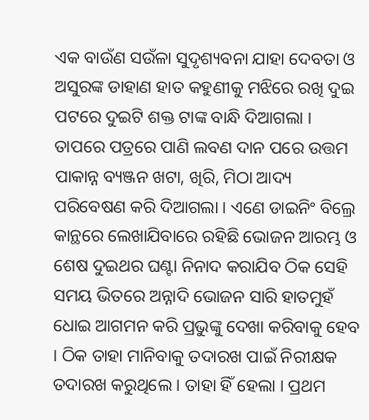ଏକ ବାଉଁଣ ସଉଁଳା ସୁଦୃଶ୍ୟବନା ଯାହା ଦେବତା ଓ ଅସୁରଙ୍କ ଡାହାଣ ହାତ କହୁଣୀକୁ ମଝିରେ ରଖି ଦୁଇ ପଟରେ ଦୁଇଟି ଶକ୍ତ ଟାଙ୍କ ବାନ୍ଧି ଦିଆଗଲା । ତାପରେ ପତ୍ରରେ ପାଣି ଲବଣ ଦାନ ପରେ ଉତ୍ତମ ପାକାନ୍ନ ବ୍ୟଞ୍ଜନ ଖଟା, ଖିରି, ମିଠା ଆଦ୍ୟ ପରିବେଷଣ କରି ଦିଆଗଲା । ଏଣେ ଡାଇନିଂ ବିଲ୍ରେ କାନ୍ଥରେ ଲେଖାଯିବାରେ ରହିଛି ଭୋଜନ ଆରମ୍ଭ ଓ ଶେଷ ଦୁଇଥର ଘଣ୍ଟା ନିନାଦ କରାଯିବ ଠିକ ସେହି ସମୟ ଭିତରେ ଅନ୍ନାଦି ଭୋଜନ ସାରି ହାତମୁହଁ ଧୋଇ ଆଗମନ କରି ପ୍ରଭୁଙ୍କୁ ଦେଖା କରିବାକୁ ହେବ । ଠିକ ତାହା ମାନିବାକୁ ତଦାରଖ ପାଇଁ ନିରୀକ୍ଷକ ତଦାରଖ କରୁଥିଲେ । ତାହା ହିଁ ହେଲା । ପ୍ରଥମ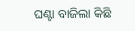ଘଣ୍ଟା ବାଜିଲା କିଛି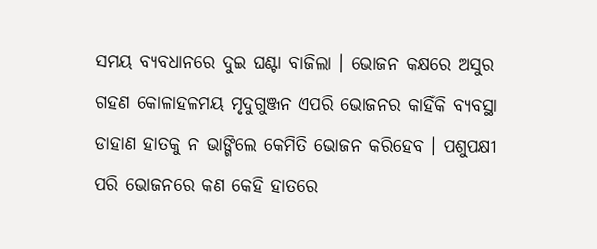ସମୟ ବ୍ୟବଧାନରେ ଦୁଇ ଘଣ୍ଟା ବାଜିଲା । ଭୋଜନ କକ୍ଷରେ ଅସୁର ଗହଣ କୋଳାହଳମୟ ମୃଦୁଗୁଞ୍ଜନ ଏପରି ଭୋଜନର କାହିଁକି ବ୍ୟବସ୍ଥା ଡାହାଣ ହାତକୁ ନ ଭାଙ୍ଗିଲେ କେମିତି ଭୋଜନ କରିହେବ । ପଶୁପକ୍ଷୀ ପରି ଭୋଜନରେ କଣ କେହି ହାତରେ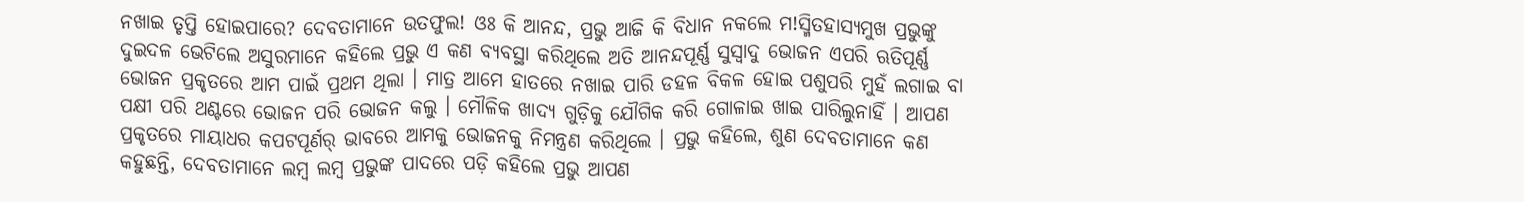ନଖାଇ ତୃପ୍ତି ହୋଇପାରେ? ଦେବତାମାନେ ଉତଫୁଲ! ଓଃ କି ଆନନ୍ଦ, ପ୍ରଭୁ ଆଜି କି ବିଧାନ ନକଲେ ମ!ସ୍ମିତହାସ୍ୟମୁଖ ପ୍ରଭୁଙ୍କୁ ଦୁଇଦଳ ଭେଟିଲେ ଅସୁରମାନେ କହିଲେ ପ୍ରଭୁ ଏ କଣ ବ୍ୟବସ୍ଥା କରିଥିଲେ ଅତି ଆନନ୍ଦପୂର୍ଣ୍ଣ ସୁସ୍ୱାଦୁ ଭୋଜନ ଏପରି ଋତିପୂର୍ଣ୍ଣ ଭୋଜନ ପ୍ରକୃତରେ ଆମ ପାଇଁ ପ୍ରଥମ ଥିଲା । ମାତ୍ର ଆମେ ହାତରେ ନଖାଇ ପାରି ଡହଳ ବିକଳ ହୋଇ ପଶୁପରି ମୁହଁ ଲଗାଇ ବା ପକ୍ଷୀ ପରି ଥଣ୍ଟରେ ଭୋଜନ ପରି ଭୋଜନ କଲୁ । ମୌଳିକ ଖାଦ୍ୟ ଗୁଡ଼ିକୁ ଯୌଗିକ କରି ଗୋଳାଇ ଖାଇ ପାରିଲୁନାହିଁ । ଆପଣ ପ୍ରକୃତରେ ମାୟାଧର କପଟପୂର୍ଣର୍ ଭାବରେ ଆମକୁ ଭୋଜନକୁ ନିମନ୍ତ୍ରଣ କରିଥିଲେ । ପ୍ରଭୁ କହିଲେ, ଶୁଣ ଦେବତାମାନେ କଣ କହୁଛନ୍ତି, ଦେବତାମାନେ ଲମ୍ବ ଲମ୍ବ ପ୍ରଭୁଙ୍କ ପାଦରେ ପଡ଼ି କହିଲେ ପ୍ରଭୁ ଆପଣ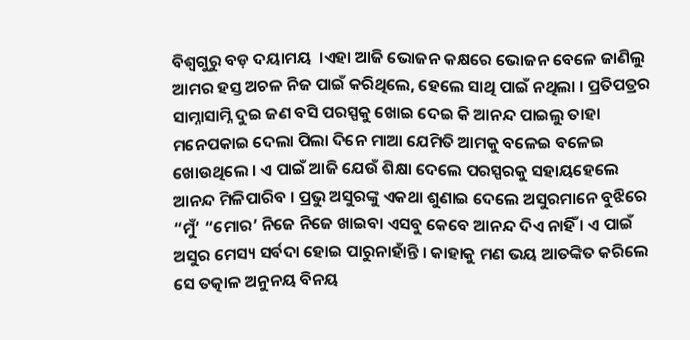ବିଶ୍ୱଗୁରୁ ବଡ଼ ଦୟାମୟ  ।ଏହା ଆଜି ଭୋଜନ କକ୍ଷରେ ଭୋଜନ ବେଳେ ଜାଣିଲୁ ଆମର ହସ୍ତ ଅଚଳ ନିଜ ପାଇଁ କରିଥିଲେ, ହେଲେ ସାଥି ପାଇଁ ନଥିଲା । ପ୍ରତିପତ୍ରର ସାମ୍ନାସାମ୍ନି ଦୁଇ ଜଣ ବସି ପରସ୍ପକୁ ଖୋଇ ଦେଇ କି ଆନନ୍ଦ ପାଇଲୁ ତାହା ମନେପକାଇ ଦେଲା ପିଲା ଦିନେ ମାଆ ଯେମିତି ଆମକୁ ବଳେଇ ବଳେଇ ଖୋଉଥିଲେ । ଏ ପାଇଁ ଆଜି ଯେଉଁ ଶିକ୍ଷା ଦେଲେ ପରସ୍ପରକୁ ସହାୟହେଲେ ଆନନ୍ଦ ମିଳିପାରିବ । ପ୍ରଭୁ ଅସୁରଙ୍କୁ ଏକଥା ଶୁଣାଇ ଦେଲେ ଅସୁରମାନେ ବୁଝିରେ “ମୁଁ’ “ମୋର’ ନିଜେ ନିଜେ ଖାଇବା ଏସବୁ କେବେ ଆନନ୍ଦ ଦିଏ ନାହିଁ । ଏ ପାଇଁ ଅସୁର ମେସ୍ୟ ସର୍ବଦା ହୋଇ ପାରୁନାହାଁନ୍ତି । କାହାକୁ ମଣ ଭୟ ଆତଙ୍କିତ କରିଲେ ସେ ତତ୍କାଳ ଅନୁନୟ ବିନୟ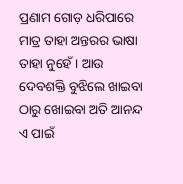ପ୍ରଣାମ ଗୋଡ଼ ଧରିପାରେ ମାତ୍ର ତାହା ଅନ୍ତରର ଭାଷା ତାହା ନୁହେଁ । ଆଉ ଦେବଶକ୍ତି ବୁଝିଲେ ଖାଇବା ଠାରୁ ଖୋଇବା ଅତି ଆନନ୍ଦ ଏ ପାଇଁ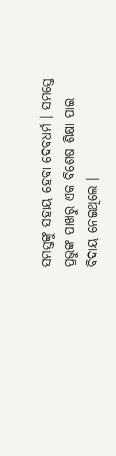ସମସ୍ତଙ୍କୁ ସହାୟ ହେବା ଦେବଧର୍ମ । ସମସ୍ତେ ପ୍ରଭୁଙ୍କ ପାଖରୁ ଏକ ବିଶେଷ ଶିକ୍ଷା ପାଇ ବିଦାୟ ନେଇଥିଲେ ।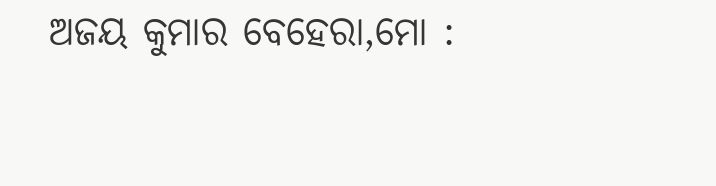ଅଜୟ କୁମାର ବେହେରା,ମୋ :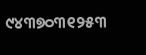୯୪୩୭୦୩୧୨୫୩